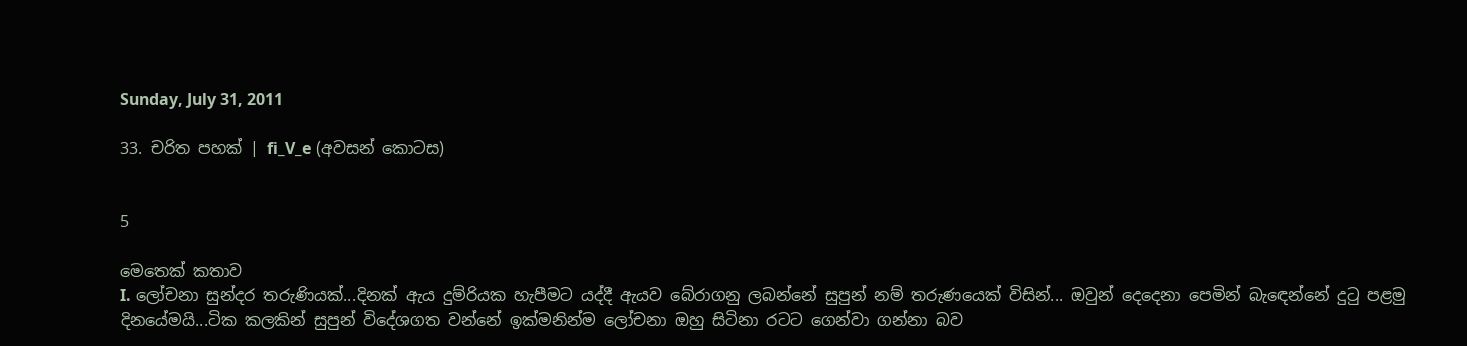Sunday, July 31, 2011

33. චරිත පහක් | fi_V_e (අවසන් කොටස)


5

මෙතෙක් කතාව
I. ලෝචනා සුන්දර තරුණියක්...දිනක් ඇය දුම්රියක හැපීමට යද්දී ඇයව බේරාගනු ලබන්නේ සුපුන් නම් තරුණයෙක් විසින්... ඔවුන් දෙදෙනා පෙමින් බැ‍ඳෙන්නේ දු‍ටු පළමු දිනයේමයි...ටික කලකින් සුපුන් විදේශගත වන්නේ ඉක්මනින්ම ලෝචනා ඔහු සිටිනා රටට ගෙන්වා ගන්නා බව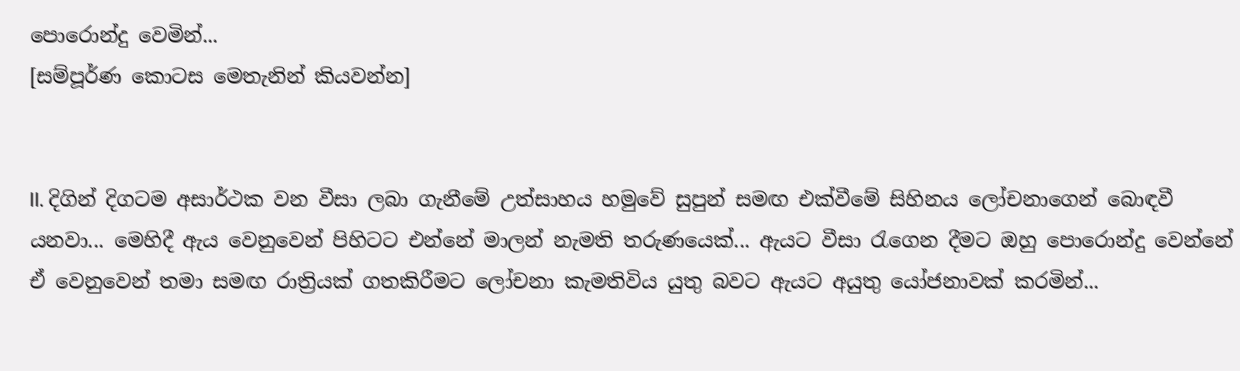පොරොන්දු වෙමින්...
[සම්පූර්ණ කොටස මෙතැනින් කියවන්න]


II. දිගින් දිගටම අසාර්ථක වන වීසා ලබා ගැනීමේ උත්සාහය හමුවේ සුපුන් සමඟ එක්වීමේ සිහිනය ලෝචනාගෙන් බොඳවී යනවා... මෙහිදී ඇය වෙනුවෙන් පිහිටට එන්නේ මාලන් නැමති තරුණයෙක්... ඇයට වීසා ‍රැගෙන දීමට ඔහු පොරොන්දු වෙන්නේ ඒ වෙනුවෙන් තමා සමඟ රාත්‍රියක් ගතකිරීමට ලෝචනා කැමතිවිය යුතු බවට ඇයට අයුතු යෝජනාවක් කරමින්...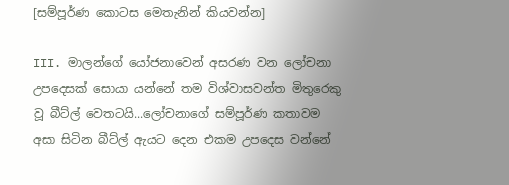[සම්පූර්ණ කොටස මෙතැනින් කියවන්න]

III. මාලන්ගේ යෝජනාවෙන් අසරණ වන ලෝචනා උපදෙසක් සොයා යන්නේ තම විශ්වාසවන්ත මිතුරෙකු වූ බීට්ල් වෙතටයි...ලෝචනාගේ සම්පූර්ණ කතාවම අසා සිටින බීට්ල් ඇයට දෙන එකම උපදෙස වන්නේ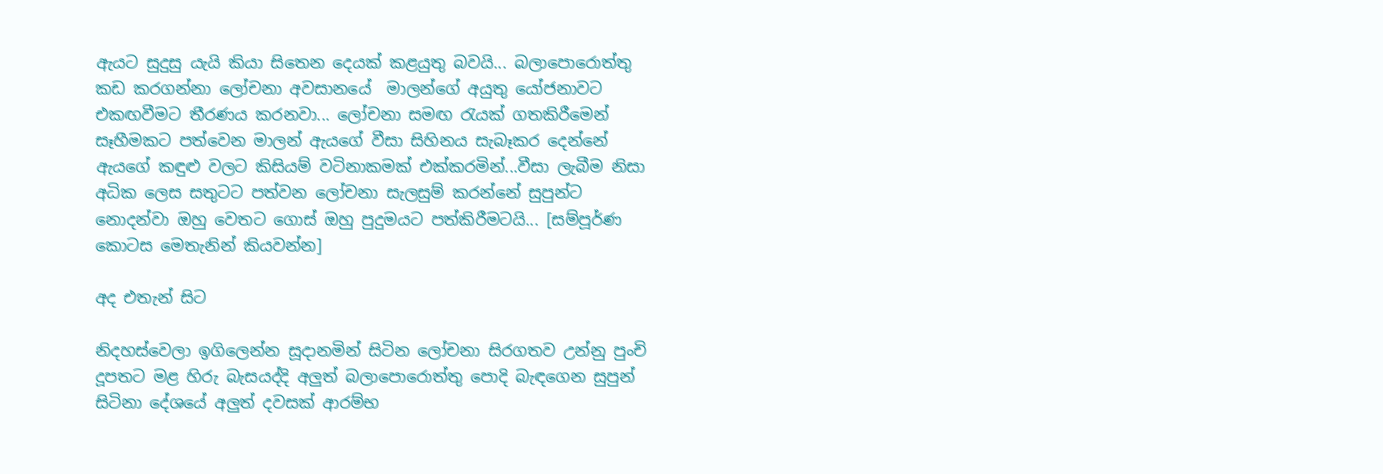ඇයට සුදුසු යැයි කියා සිතෙන දෙයක් කළයුතු බවයි... බලාපොරොත්තු කඩ කරගන්නා ලෝචනා අවසානයේ  මාලන්ගේ අයුතු යෝජනාවට එකඟවීමට තීරණය කරනවා... ලෝචනා සමඟ ‍රැයක් ගතකිරීමෙන් සෑහීමකට පත්වෙන මාලන් ඇයගේ වීසා සිහිනය සැබෑකර දෙන්නේ ඇයගේ කඳුළු වලට කිසියම් වටිනාකමක් එක්කරමින්...වීසා ලැබීම නිසා අධික ලෙස සතුටට පත්වන ලෝචනා සැලසුම් කරන්නේ සුපුන්ට නොදන්වා ඔහු වෙතට ගොස් ඔහු පුදුමයට පත්කිරීමටයි... [සම්පූර්ණ කොටස මෙතැනින් කියවන්න]

අද එතැන් සිට

නිදහස්වෙලා ඉගිලෙන්න සූදානමින් සිටින ලෝචනා සිරගතව උන්නු පුංචි දූපතට මළ හිරු බැසයද්දි අලුත් බලාපොරොත්තු පොදි බැඳගෙන සුපුන් සිටිනා දේශයේ අලුත් දවසක් ආරම්භ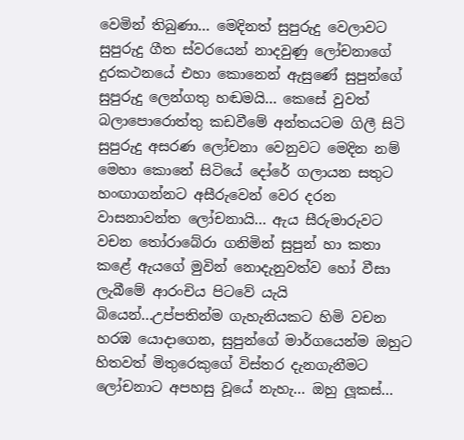වෙමින් තිබුණා... මෙදිනත් සුපුරුදු වෙලාවට සුපුරුදු ගීත ස්වරයෙන් නාදවුණු ලෝචනාගේ දුරකථනයේ එහා කොනෙන් ඇසුණේ සුපුන්ගේ සුපුරුදු ලෙන්ගතු හඬමයි... කෙසේ වුවත් බලාපොරොත්තු කඩවීමේ අන්තයටම ගිලී සිටි සුපුරුදු අසරණ ලෝචනා වෙනුවට මෙදින නම් මෙහා කොනේ සිටියේ දෝරේ ගලායන සතුට හංඟාගන්නට අසීරුවෙන් වෙර දරන වාසනාවන්ත ලෝචනායි... ඇය සීරුමාරුවට වචන තෝරාබේරා ගනිමින් සුපුන් හා කතා කළේ ඇයගේ මුවින් නොදැනුවත්ව හෝ වීසා ලැබීමේ ආරංචිය පිටවේ යැයි බියෙන්...උප්පතින්ම ගැහැනියකට හිමි වචන හරඹ යොදාගෙන, සුපුන්ගේ මාර්ගයෙන්ම ඔහුට හිතවත් මිතුරෙකුගේ විස්තර දැනගැනීමට ලෝචනාට අපහසු වූයේ නැහැ... ඔහු ලූකස්...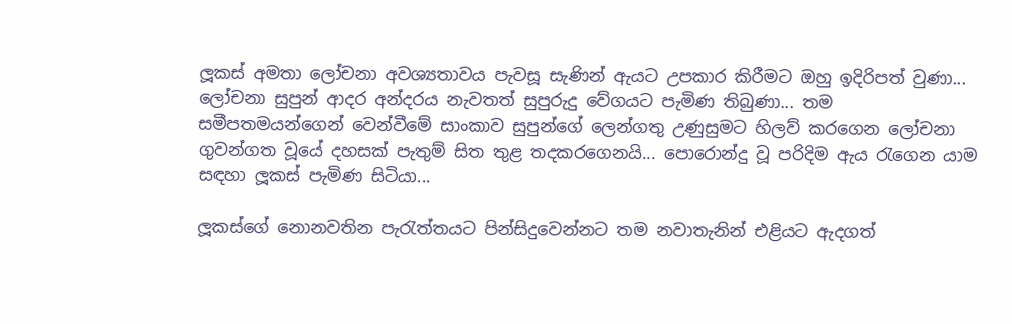ලූකස් අමතා ලෝචනා අවශ්‍යතාවය පැවසූ සැණින් ඇයට උපකාර කිරීමට ඔහු ඉදිරිපත් වුණා... ලෝචනා සුපුන් ආදර අන්දරය නැවතත් සුපුරුදු වේගයට පැමිණ තිබුණා... තම සමීපතමයන්ගෙන් වෙන්වීමේ සාංකාව සුපුන්ගේ ලෙන්ගතු උණුසුමට හිලව් කරගෙන ලෝචනා ගුවන්ගත වූයේ දහසක් පැතුම් සිත තුළ තදකරගෙනයි... පොරොන්දු වූ පරිදිම ඇය ‍රැගෙන යාම සඳහා ලූකස් පැමිණ සිටියා...

ලූකස්ගේ නොනවතින පැ‍රැත්තයට පින්සිදුවෙන්නට තම නවාතැනින් එළියට ඇදගත්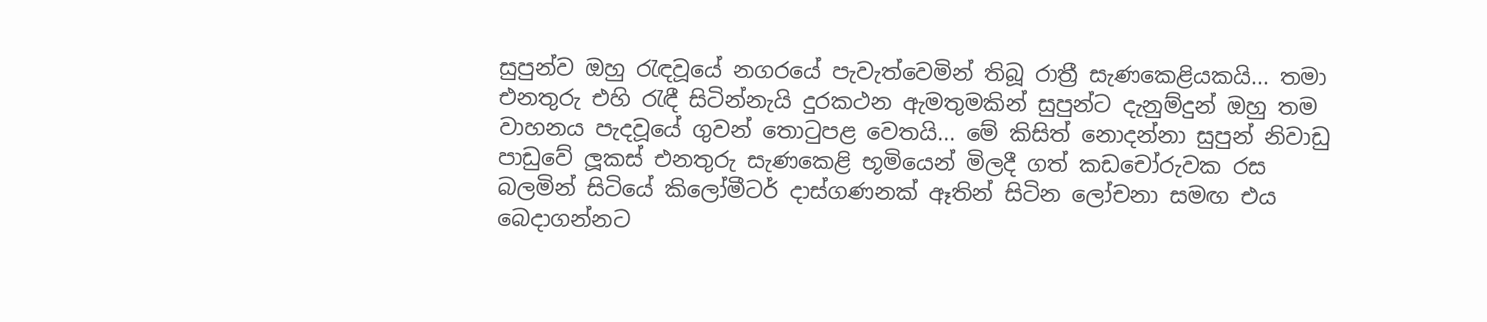සුපුන්ව ඔහු ‍රැඳවූයේ නගරයේ පැවැත්වෙමින් තිබූ රාත්‍රී සැණකෙළියකයි... තමා එනතුරු එහි ‍රැඳී සිටින්නැයි දුරකථන ඇමතුමකින් සුපුන්ට දැනුම්දුන් ඔහු තම වාහනය පැදවූයේ ගුවන් තො‍ටුපළ වෙතයි... මේ කිසිත් නොදන්නා සුපුන් නිවාඩු පාඩුවේ ලූකස් එනතුරු සැණකෙළි භූමියෙන් මිලදී ගත් කඩචෝරුවක රස බලමින් සිටියේ කිලෝමීටර් දාස්ගණනක් ඈතින් සිටින ලෝචනා සමඟ එය බෙදාගන්නට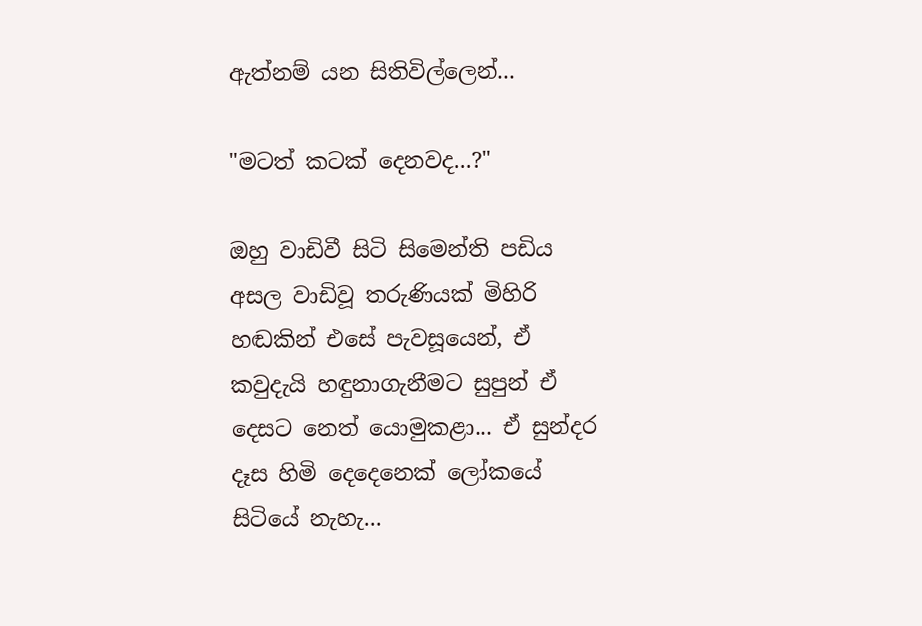ඇත්නම් යන සිතිවිල්ලෙන්...

"මටත් කටක් දෙනවද...?"

ඔහු වාඩිවී සිටි සිමෙන්ති පඩිය අසල වාඩිවූ තරුණියක් මිහිරි හඬකින් එසේ පැවසූයෙන්, ඒ කවුදැයි හඳුනාගැනීමට සුපුන් ඒ දෙසට නෙත් යොමුකළා... ඒ සුන්දර දෑස හිමි දෙදෙනෙක් ලෝකයේ සිටියේ නැහැ...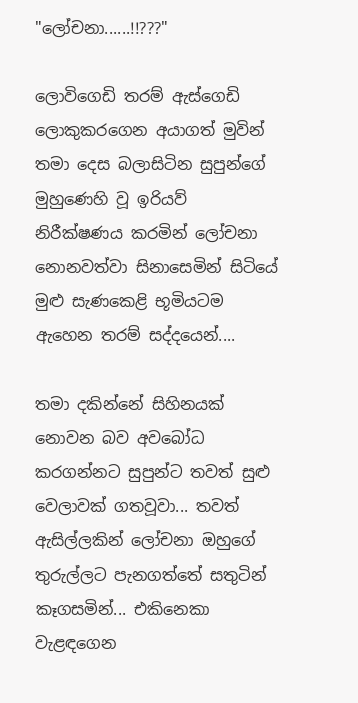"ලෝචනා......!!???"

ලොවිගෙඩි තරම් ඇස්ගෙඩි ලොකුකරගෙන අයාගත් මුවින් තමා දෙස බලාසිටින සුපුන්ගේ මුහුණෙහි වූ ඉරියව් නිරීක්ෂණය කරමින් ලෝචනා නොනවත්වා සිනාසෙමින් සිටියේ මුළු සැණකෙළි භූමියටම ඇහෙන තරම් සද්දයෙන්....

තමා දකින්නේ සිහිනයක් නොවන බව අවබෝධ කරගන්නට සුපුන්ට තවත් සුළු වෙලාවක් ගතවූවා... තවත් ඇසිල්ලකින් ලෝචනා ඔහුගේ තුරුල්ලට පැනගත්තේ සතුටින් කෑගසමින්... එකිනෙකා වැළඳගෙන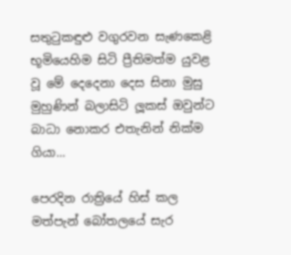සතු‍ටුකඳුළු වගුරවන සැණකෙළි භූමියෙහිම සිටි ප්‍රීතිමත්ම යුවළ වූ මේ දෙදෙනා දෙස සිනා මුසු මුහුණින් බලාසිටි ලූකස් ඔවුන්ට බාධා නොකර එතැනින් නික්ම ගියා...

පෙරදින රාත්‍රියේ හිස් කල මත්පැන් බෝතලයේ සැර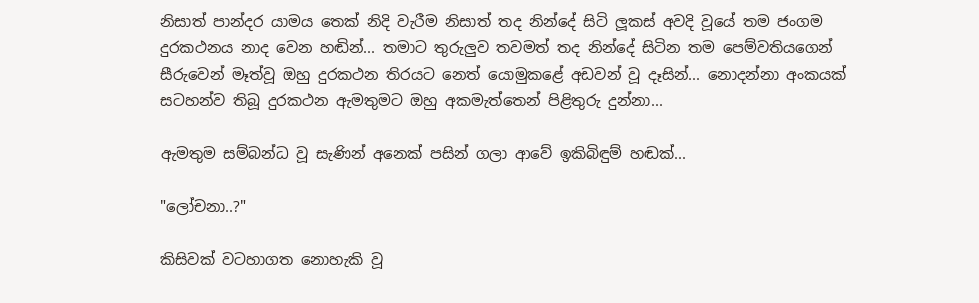නිසාත් පාන්දර යාමය තෙක් නිදි වැරීම නිසාත් තද නින්දේ සිටි ලූකස් අවදි වූයේ තම ජංගම දුරකථනය නාද වෙන හඬින්... තමාට තුරුලුව තවමත් තද නින්දේ සිටින තම පෙම්වතියගෙන් සීරුවෙන් මෑත්වූ ඔහු දුරකථන තිරයට නෙත් යොමුකළේ අඩවන් වූ දෑසින්... නොදන්නා අංකයක් සටහන්ව තිබූ දුරකථන ඇමතුමට ඔහු අකමැත්තෙන් පිළිතුරු දුන්නා...

ඇමතුම සම්බන්ධ වූ සැණින් අනෙක් පසින් ගලා ආවේ ඉකිබිඳුම් හඬක්...

"ලෝචනා..?"

කිසිවක් වටහාගත නොහැකි වූ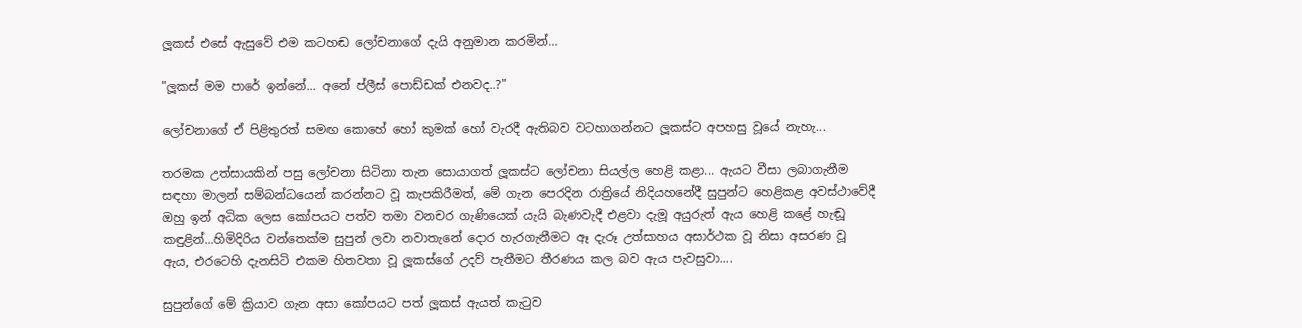ලූකස් එසේ ඇසුවේ එම කටහඬ ලෝචනාගේ දැයි අනුමාන කරමින්…

"ලූකස් මම පාරේ ඉන්නේ... අනේ ප්ලීස් පොඩ්ඩක් එනවද..?"

ලෝචනාගේ ඒ පිළිතුරත් සමඟ කොහේ හෝ කුමක් හෝ වැරදී ඇතිබව වටහාගන්නට ලූකස්ට අපහසු වූයේ නැහැ...

තරමක උත්සායකින් පසු ලෝචනා සිටිනා තැන සොයාගත් ලූකස්ට ලෝචනා සියල්ල හෙළි කළා... ඇයට වීසා ලබාගැනීම සඳහා මාලන් සම්බන්ධයෙන් කරන්නට වූ කැපකිරීමත්, මේ ගැන පෙරදින රාත්‍රියේ නිදියහනේදී සුපුන්ට හෙළිකළ අවස්ථාවේදී ඔහු ඉන් අධික ලෙස කෝපයට පත්ව තමා වනචර ගැණියෙක් යැයි බැණවැදී එළවා දැමූ අයුරුත් ඇය හෙළි කළේ හැඬූ කඳුළින්...හිමිදිරිය වන්තෙක්ම සුපුන් ලවා නවාතැනේ දොර හැරගැනීමට ඈ දැරූ උත්සාහය අසාර්ථක වූ නිසා අසරණ වූ ඇය, එරටෙහි දැනසිටි එකම හිතවතා වූ ලූකස්ගේ උදව් පැතීමට තීරණය කල බව ඇය පැවසුවා....

සුපුන්ගේ මේ ක්‍රියාව ගැන අසා කෝපයට පත් ලූකස් ඇයත් කැ‍ටුව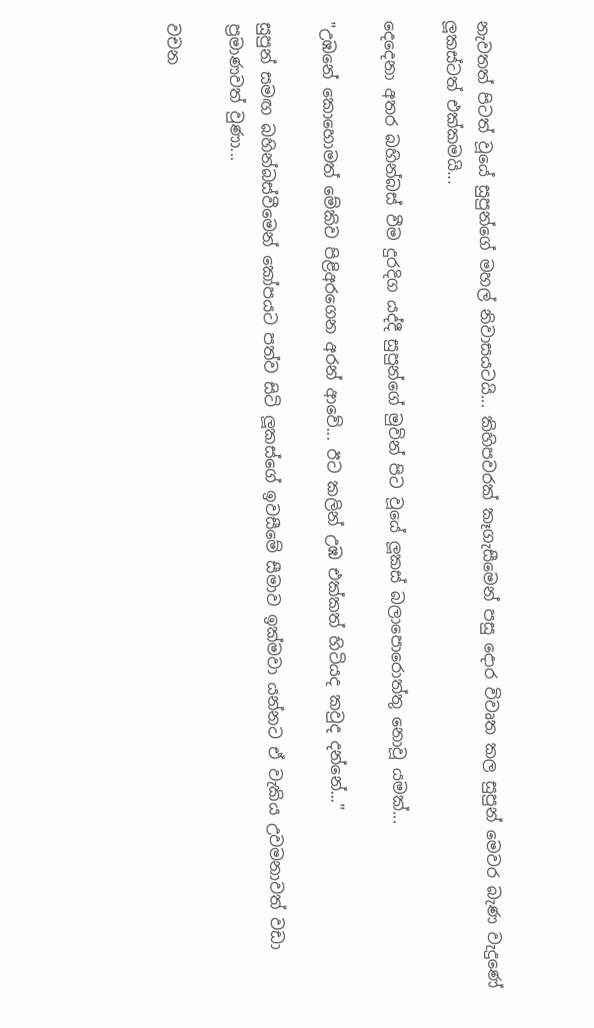නැවතත් පිටත් වූයේ සුපුන්ගේ මහල් නිවාසයටයි... කිහිපවරක් කෑගැසීමෙන් පසු දොර විවෘත කල සුපුන් මෙවර බැණ වැදුණේ ලූකස්ටත් එක්කමයි...

දෙදෙනා අතර බහින්බස් වීම දුරදිග යද්දී සුපුන්ගේ මුවින් පිට වූයේ ලූකස් බලාපොරොත්තු නොවූ යමක්...

"උඹනේ කොහොමත් මේකිව පිළිඅරගෙන අරන් ආවේ... ඊට කලින් උඹ එක්කත් හිටියද කවුද දන්නේ..."

සුපුන් සමඟ බහින්බස්වීමෙන් කෝපයට පත්ව සිටි ලූකස්ගේ ඉවසීමේ සීමාව ඉක්මවා යන්නට ඒ වැකිය උවමනාවත් වඩා ප්‍රමාණවත් වුණා...

වචන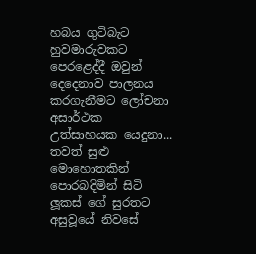හබය ගුටිබැට හුවමාරුවකට පෙරළෙද්දී ඔවුන් දෙදෙනාව පාලනය කරගැනීමට ලෝචනා අසාර්ථක  උත්සාහයක යෙදුනා... තවත් සුළු මොහොතකින් පොරබදිමින් සිටි ලූකස් ගේ සුරතට අසුවූයේ නිවසේ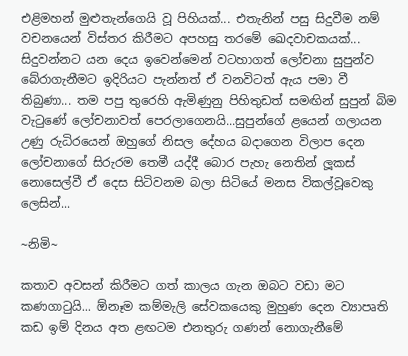එළිමහන් මුළුතැන්ගෙයි වූ පිහියක්... එතැනින් පසු සිදුවීම නම් වචනයෙන් විස්තර කිරීමට අපහසු තරමේ ඛෙදවාචකයක්... සිදුවන්නට යන දෙය ඉවෙන්මෙන් වටහාගත් ලෝචනා සුපුන්ව බේරාගැනීමට ඉදිරියට පැන්නත් ඒ වනවිටත් ඇය පමා වී තිබුණා... තම පපු තුරෙහි ඇමිණුනු පිහිතුඩත් සමඟින් සුපුන් බිම වැ‍ටුණේ ලෝචනාවත් පෙරලාගෙනයි...සුපුන්ගේ ළයෙන් ගලායන උණු රුධිරයෙන් ඔහුගේ නිසල දේහය බදාගෙන විලාප දෙන ලෝචනාගේ සිරුරම තෙමී යද්දී බොර පැහැ නෙතින් ලූකස් නොසෙල්වී ඒ දෙස සිටිවනම බලා සිටියේ මනස විකල්වූවෙකු ලෙසින්...

~නිමි~

කතාව අවසන් කිරීමට ගත් කාලය ගැන ඔබට වඩා මට කණගා‍ටුයි... ඕනෑම කම්මැලි සේවකයෙකු මුහුණ දෙන ව්‍යාපෘති කඩ ඉම් දිනය අත ළඟටම එනතුරු ගණන් නොගැනීමේ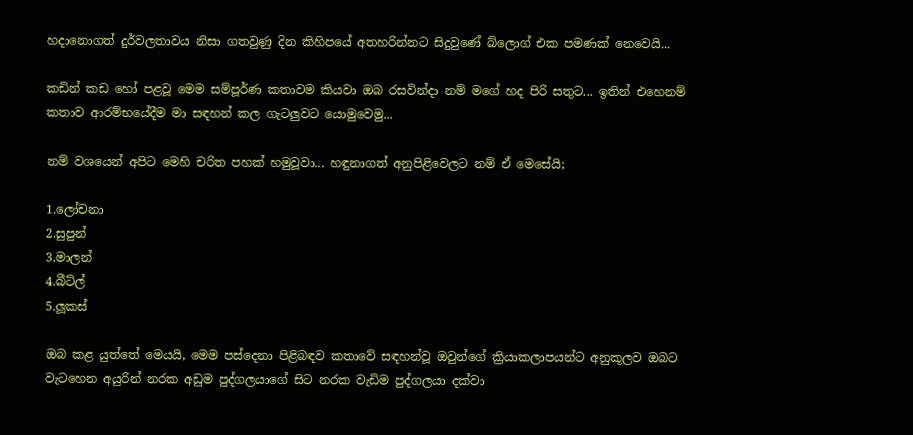හදානොගත් දුර්වලතාවය නිසා ගතවුණු දින කිහිපයේ අතහරින්නට සිදුවුණේ බ්ලොග් එක පමණක් නෙවෙයි...

කඩින් කඩ හෝ පළවූ මෙම සම්පූර්ණ කතාවම කියවා ඔබ රසවින්දා නම් මගේ හද පිරි සතුට... ඉතින් එහෙනම් කතාව ආරම්භයේදීම මා සඳහන් කල ගැටලුවට යොමුවෙමු...

නම් වශයෙන් අපිට මෙහි චරිත පහක් හමුවූවා... හඳුනාගත් අනුපිළිවෙලට නම් ඒ මෙසේයි;

1.ලෝචනා
2.සුපුන්
3.මාලන්
4.බීට්ල්
5.ලූකස්

ඔබ කළ යුත්තේ මෙයයි, මෙම පස්දෙනා පිළිබඳව කතාවේ සඳහන්වූ ඔවුන්ගේ ක්‍රියාකලාපයන්ට අනුකූලව ඔබට වැටහෙන අයුරින් නරක අඩුම පුද්ගලයාගේ සිට නරක වැඩිම පුද්ගලයා දක්වා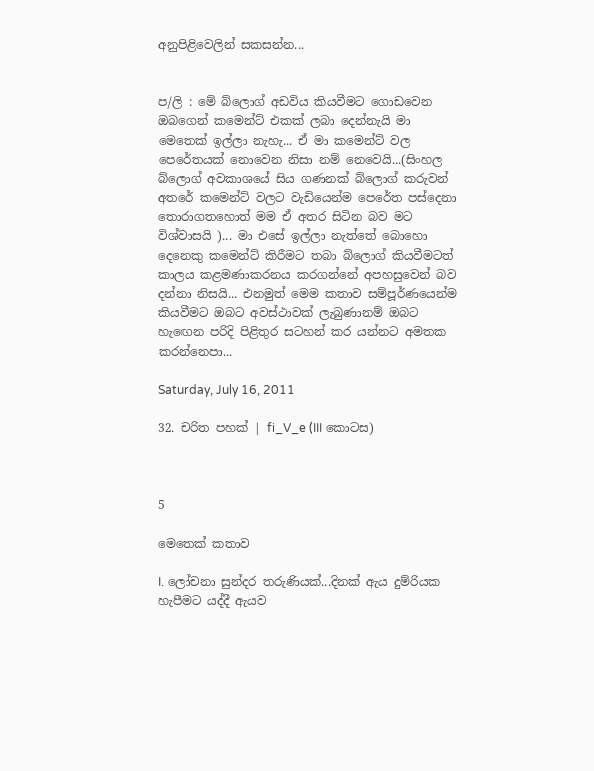අනුපිළිවෙලින් සකසන්න...


ප/ලි : මේ බ්ලොග් අඩවිය කියවීමට ගොඩවෙන ඔබගෙන් කමෙන්ට් එකක් ලබා දෙන්නැයි මා මෙතෙක් ඉල්ලා නැහැ... ඒ මා කමෙන්ට් වල පෙරේතයක් නොවෙන නිසා නම් නෙවෙයි...(සිංහල බ්ලොග් අවකාශයේ සිය ගණනක් බ්ලොග් කරුවන් අතරේ කමෙන්ට් වලට වැඩියෙන්ම පෙරේත පස්දෙනා තොරාගතහොත් මම ඒ අතර සිටින බව මට විශ්වාසයි )... මා එසේ ඉල්ලා නැත්තේ බොහො දෙනෙකු කමෙන්ට් කිරීමට තබා බ්ලොග් කියවීමටත් කාලය කළමණාකරනය කරගන්නේ අපහසුවෙන් බව දන්නා නිසයි... එනමුත් මෙම කතාව සම්පූර්ණයෙන්ම කියවීමට ඔබට අවස්ථාවක් ලැබුණානම් ඔබට හැ‍ඟෙන පරිදි පිළිතුර සටහන් කර යන්නට අමතක කරන්නෙපා...

Saturday, July 16, 2011

32. චරිත පහක් | fi_V_e (III කොටස)



5

මෙතෙක් කතාව

I. ලෝචනා සුන්දර තරුණියක්...දිනක් ඇය දුම්රියක හැපීමට යද්දී ඇයව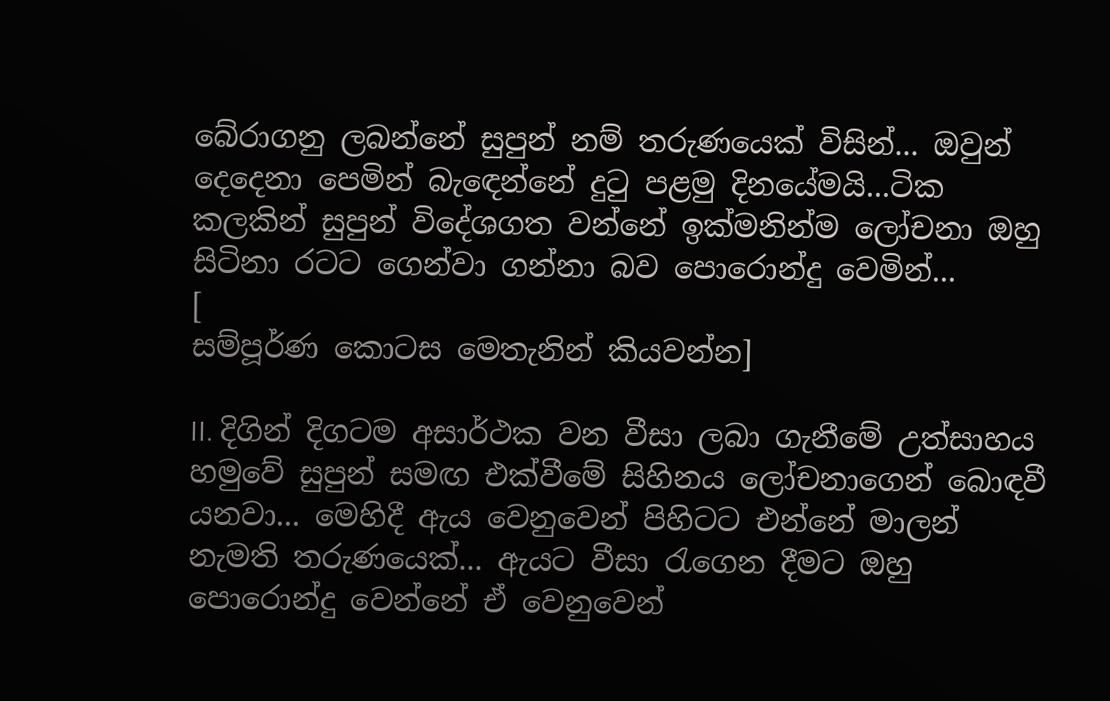බේරාගනු ලබන්නේ සුපුන් නම් තරුණයෙක් විසින්... ඔවුන් දෙදෙනා පෙමින් බැ‍ඳෙන්නේ දු‍ටු පළමු දිනයේමයි...ටික කලකින් සුපුන් විදේශගත වන්නේ ඉක්මනින්ම ලෝචනා ඔහු සිටිනා රටට ගෙන්වා ගන්නා බව පොරොන්දු වෙමින්...
[
සම්පූර්ණ කොටස මෙතැනින් කියවන්න]

II. දිගින් දිගටම අසාර්ථක වන වීසා ලබා ගැනීමේ උත්සාහය හමුවේ සුපුන් සමඟ එක්වීමේ සිහිනය ලෝචනාගෙන් බොඳවී යනවා... මෙහිදී ඇය වෙනුවෙන් පිහිටට එන්නේ මාලන් නැමති තරුණයෙක්... ඇයට වීසා ‍රැගෙන දීමට ඔහු පොරොන්දු වෙන්නේ ඒ වෙනුවෙන්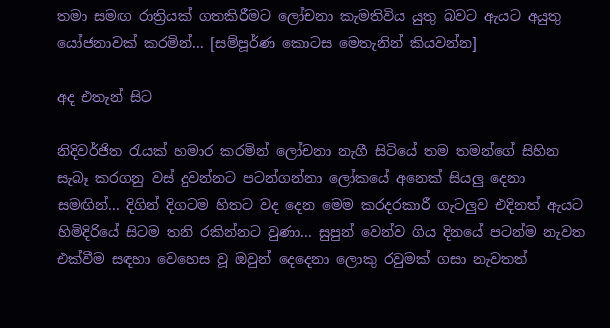තමා සමඟ රාත්‍රියක් ගතකිරීමට ලෝචනා කැමතිවිය යුතු බවට ඇයට අයුතු යෝජනාවක් කරමින්... [සම්පූර්ණ කොටස මෙතැනින් කියවන්න]

අද එතැන් සිට

නිදිවර්ජිත ‍රැයක් හමාර කරමින් ලෝචනා නැගී සිටියේ තම තමන්ගේ සිහින සැබෑ කරගනු වස් දුවන්නට පටන්ගන්නා ලෝකයේ අනෙක් සියලු දෙනා සමඟින්... දිගින් දිගටම හිතට වද දෙන මෙම කරදරකාරී ගැටලුව එදිනත් ඇයට හිමිදිරියේ සිටම තනි රකින්නට වුණා... සුපුන් වෙන්ව ගිය දිනයේ පටන්ම නැවත එක්වීම සඳහා වෙහෙස වූ ඔවුන් දෙදෙනා ලොකු රවුමක් ගසා නැවතත්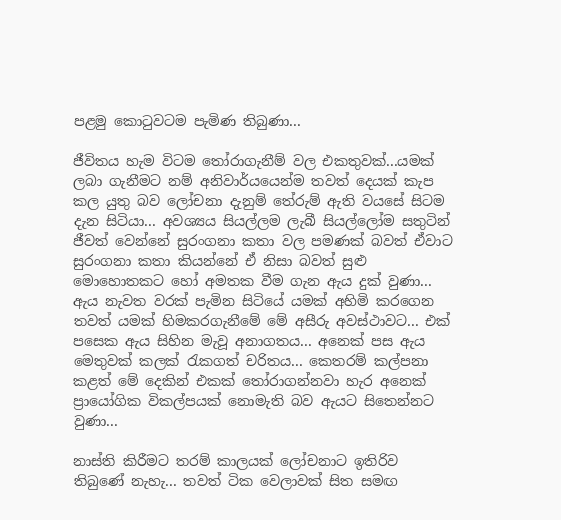පළමු කො‍ටුවටම පැමිණ තිබුණා...

ජීවිතය හැම විටම ‍තෝරාගැනීම් වල එකතුවක්...යමක් ලබා ගැනීමට නම් අනිවාර්යයෙන්ම තවත් දෙයක් කැප කල යුතු බව ලෝචනා දැනුම් තේරුම් ඇති වයසේ සිටම දැන සිටියා... අවශ්‍යය සියල්ලම ලැබී සියල්ලෝම සතුටින් ජීවත් වෙන්නේ සුරංගනා කතා වල පමණක් බවත් ඒවාට සුරංගනා කතා කියන්නේ ඒ නිසා බවත් සුළු මොහොතකට හෝ අමතක වීම ගැන ඇය දුක් වුණා... ඇය නැවත වරක් පැමින සිටියේ යමක් අහිමි කරගෙන තවත් යමක් හිමකරගැනීමේ මේ අසීරු අවස්ථාවට... එක් පසෙක ඇය සිහින මැවූ අනාගතය... අනෙක් පස ඇය මෙතුවක් කලක් ‍රැකගත් චරිතය... කෙතරම් කල්පනා කළත් මේ දෙකින් එකක් ‍තෝරාගන්නවා හැර අනෙක් ප්‍රායෝගික විකල්පයක් නොමැති බව ඇයට සිතෙන්නට වුණා...

නාස්ති කිරීමට තරම් කාලයක් ලෝචනාට ඉතිරිව තිබුණේ නැහැ... තවත් ටික වෙලාවක් සිත සමඟ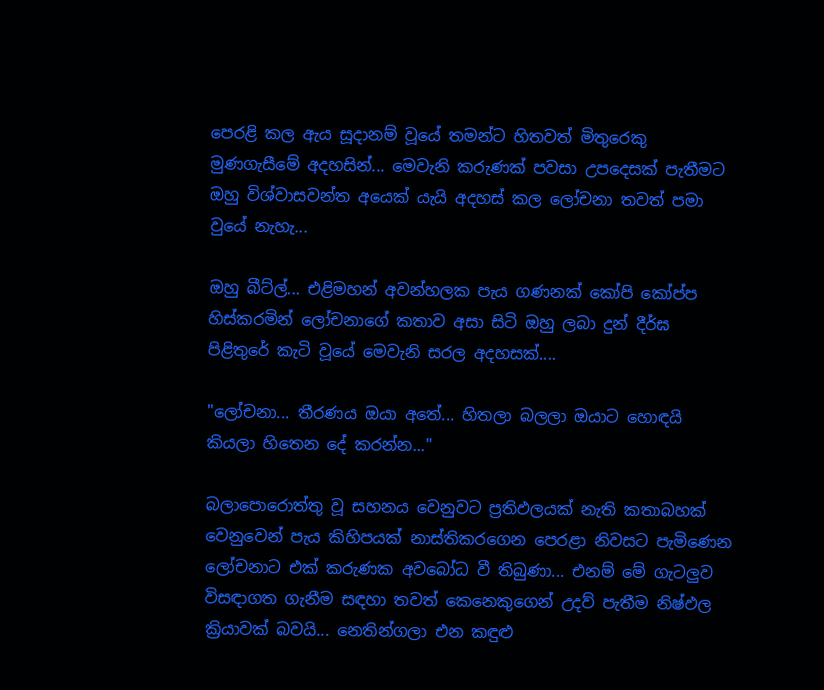පෙරළි කල ඇය සූදානම් වූයේ තමන්ට හිතවත් මිතුරෙකු මුණගැසීමේ අදහසින්... මෙවැනි කරුණක් පවසා උපදෙසක් පැතීමට ඔහු විශ්වාසවන්ත අයෙක් යැයි අදහස් කල ලෝචනා තවත් පමා වුයේ නැහැ...

ඔහු බීට්ල්... එළිමහන් අවන්හලක පැය ගණනක් කෝපි කෝප්ප හිස්කරමින් ලෝචනාගේ කතාව අසා සිටි ඔහු ලබා දුන් දීර්ඝ පිළිතුරේ කැටි වූයේ මෙවැනි සරල අදහසක්....

"ලෝචනා... තීරණය ඔයා අතේ... හිතලා බලලා ඔයාට හොඳයි කියලා හිතෙන දේ කරන්න..."

බලාපොරොත්තු වූ සහනය වෙනුවට ප්‍රතිඵලයක් නැති කතාබහක් වෙනුවෙන් පැය කිහිපයක් නාස්තිකරගෙන පෙරළා නිවසට පැමිණෙන ලෝචනාට එක් කරුණක අවබෝධ වී තිබුණා... එනම් මේ ගැටලුව විසඳාගත ගැනීම සඳහා තවත් කෙනෙකුගෙන් උදව් පැතීම නිෂ්ඵල ක්‍රියාවක් බවයි... නෙතින්ගලා එන කඳුළු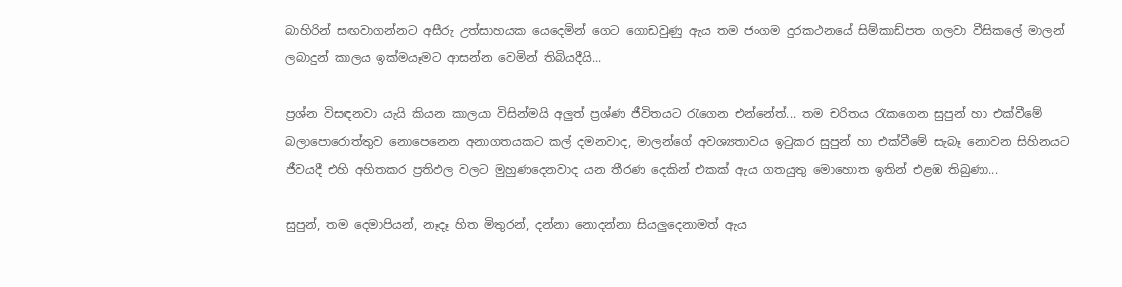බාහිරින් සඟවාගන්නට අසීරු උත්සාහයක යෙදෙමින් ගෙට ගොඩවුණු ඇය තම ජංගම දුරකථනයේ සිම්කාඩ්පත ගලවා වීසිකලේ මාලන් ලබාදුන් කාලය ඉක්මයෑමට ආසන්න වෙමින් තිබියදීයි...

ප්‍රශ්න විසඳනවා යැයි කියන කාලයා විසින්මයි අලුත් ප්‍රශ්ණ ජීවිතයට ‍රැගෙන එන්නේත්... තම චරිතය ‍රැකගෙන සුපුන් හා එක්වීමේ බලාපොරොත්තුව නොපෙනෙන අනාගතයකට කල් දමනවාද, මාලන්ගේ අවශ්‍යතාවය ඉ‍ටුකර සුපුන් හා එක්වීමේ සැබෑ නොවන සිහිනයට ජීවයදී එහි අහිතකර ප්‍රතිඵල වලට මුහුණදෙනවාද යන තීරණ දෙකින් එකක් ඇය ගතයුතු මොහොත ඉතින් එළඹ තිබුණා...

සුපුන්, තම දෙමාපියන්, නෑදෑ හිත මිතුරන්, දන්නා නොදන්නා සියලුදෙනාමත් ඇය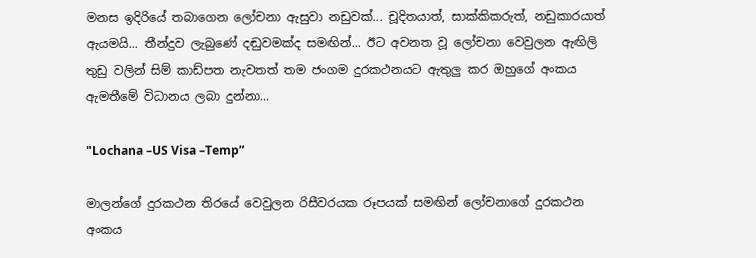මනස ඉදිරියේ තබාගෙන ලෝචනා ඇසුවා නඩුවක්... චූදිතයාත්, සාක්කිකරුත්, නඩුකාරයාත් ඇයමයි... තීන්දුව ලැබුණේ දඬුවමක්ද සමඟින්... ඊට අවනත වූ ලෝචනා වෙවුලන ඇඟිලි තුඩු වලින් සිම් කාඩ්පත නැවතත් තම ජංගම දුරකථනයට ඇතුලු කර ඔහුගේ අංකය ඇමතීමේ විධානය ලබා දුන්නා...

"Lochana –US Visa –Temp”

මාලන්ගේ දුරකථන තිරයේ වෙවුලන රිසීවරයක රූපයක් සමඟින් ලෝචනාගේ දුරකථන අංකය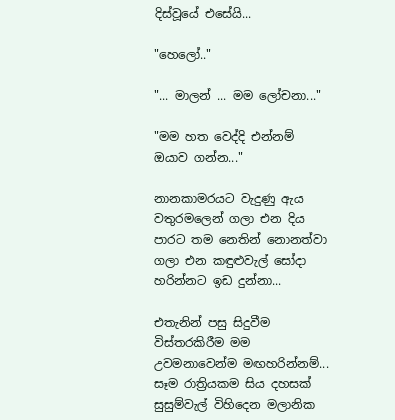දිස්වූයේ එසේයි...

"හෙලෝ.."

"... මාලන් ... මම ලෝචනා..."

"මම හත වෙද්දි එන්නම් ඔයාව ගන්න..."

නානකාමරයට වැදුණු ඇය වතුරමලෙන් ගලා එන දිය පාරට තම නෙතින් නොනත්වා ගලා එන කඳුළුවැල් සෝදා හරින්නට ඉඩ දුන්නා...

එතැනින් පසු සිදුවීම විස්තරකිරීම මම උවමනාවෙන්ම මඟහරින්නම්... සෑම රාත්‍රියකම සිය දහසක් සුසුම්වැල් විහිදෙන මලානික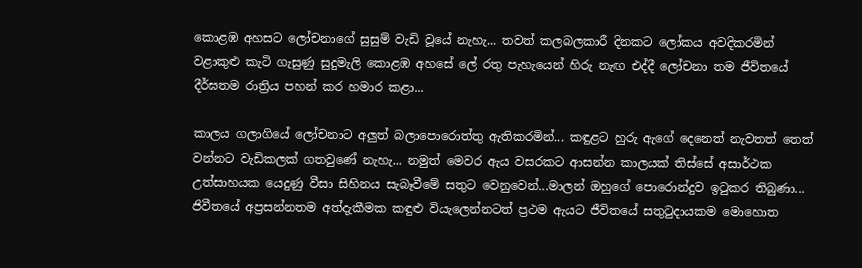කොළඹ අහසට ලෝචනාගේ සුසුම් වැඩි වූයේ නැහැ... තවත් කලබලකාරී දිනකට ලෝකය අවදිකරමින් වළාකුළු කැටි ගැසුණු සුදුමැලි කොළඹ අහසේ ලේ රතු පැහැයෙන් හිරු නැඟ එද්දී ලෝචනා තම ජීවිතයේ දීර්ඝතම රාත්‍රිය පහන් කර හමාර කළා...

කාලය ගලාගියේ ලෝචනාට අලුත් බලාපොරොත්තු ඇතිකරමින්... කඳුළට හුරු ඇගේ දෙනෙත් නැවතත් තෙත් වන්නට වැඩිකලක් ගතවුණේ නැහැ... නමුත් මෙවර ඇය වසරකට ආසන්න කාලයක් තිස්සේ අසාර්ථක උත්සාහයක යෙදුණු වීසා සිහිනය සැබෑවීමේ සතුට වෙනුවෙන්...මාලන් ඔහුගේ පොරොන්දුව ඉ‍ටුකර තිබුණා... ජිවීතයේ අප්‍රසන්නතම අත්දැකීමක කඳුළු වියැලෙන්නටත් ප්‍රථම ඇයට ජීවිතයේ සතු‍ටුදායකම මොහොත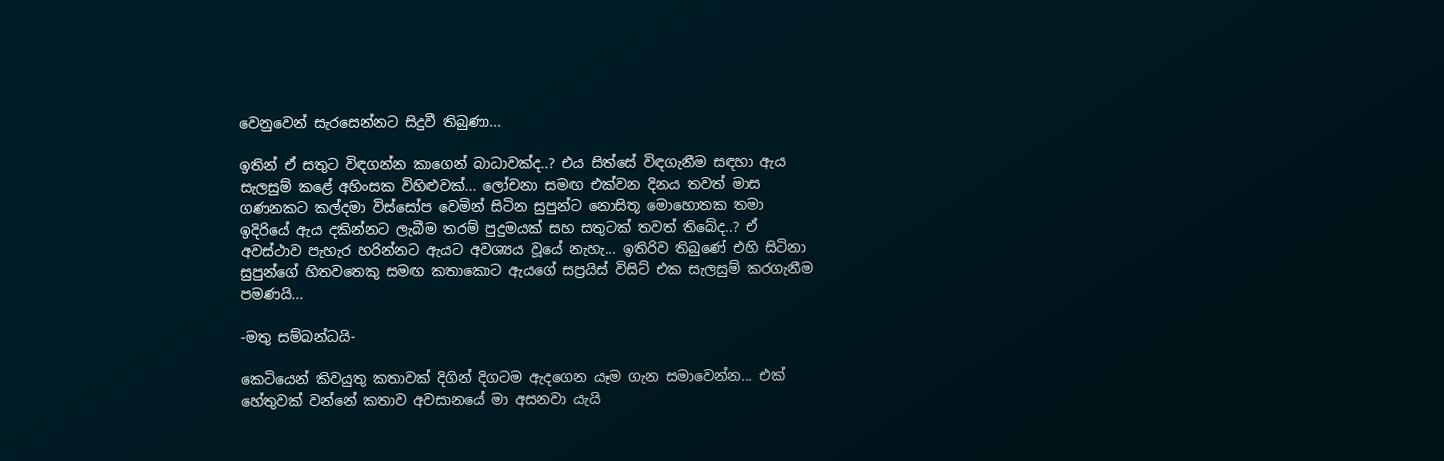වෙනුවෙන් සැරසෙන්නට සිදුවී තිබුණා...

ඉතින් ඒ සතුට විඳගන්න කාගෙන් බාධාවක්ද..? එය සිත්සේ විඳගැනීම සඳහා ඇය සැලසුම් කළේ අහිංසක විහිළුවක්... ලෝචනා සමඟ එක්වන දිනය තවත් මාස ගණනකට කල්දමා විස්සෝප වෙමින් සිටින සුපුන්ට නොසිතූ මොහොතක තමා ඉදිරියේ ඇය දකින්නට ලැබීම තරම් පුදුමයක් සහ සතුටක් තවත් තිබේද..? ඒ අවස්ථාව පැහැර හරින්නට ඇයට අවශ්‍යය වූයේ නැහැ... ඉතිරිව තිබුණේ එහි සිටිනා සුපුන්ගේ හිතවතෙකු සමඟ කතාකොට ඇයගේ සප්‍රයිස් විසිට් එක සැලසුම් කරගැනීම පමණයි...

-මතු සම්බන්ධයි-

කෙටියෙන් කිවයුතු කතාවක් දිගින් දිගටම ඇදගෙන යෑම ගැන සමාවෙන්න... එක් හේතුවක් වන්නේ කතාව අවසානයේ මා අසනවා යැයි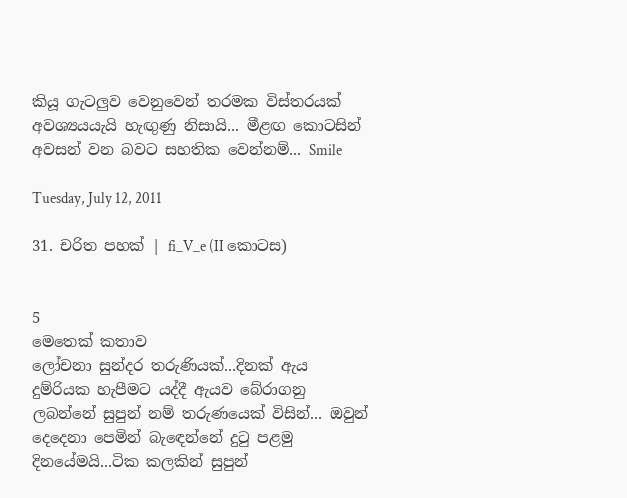කියූ ගැටලුව වෙනුවෙන් තරමක විස්තරයක් අවශ්‍යයයැයි හැඟුණු නිසායි... මීළඟ කොටසින් අවසන් වන බවට සහතික වෙන්නම්... Smile

Tuesday, July 12, 2011

31. චරිත පහක් | fi_V_e (II කොටස)


5
මෙතෙක් කතාව
ලෝචනා සුන්දර තරුණියක්...දිනක් ඇය දුම්රියක හැපීමට යද්දී ඇයව බේරාගනු ලබන්නේ සුපුන් නම් තරුණයෙක් විසින්... ඔවුන් දෙදෙනා පෙමින් බැ‍ඳෙන්නේ දු‍ටු පළමු දිනයේමයි...ටික කලකින් සුපුන්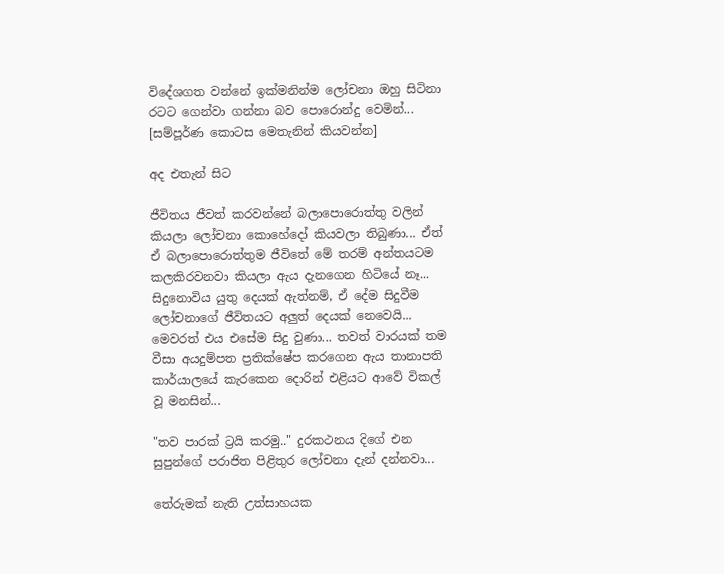විදේශගත වන්නේ ඉක්මනින්ම ලෝචනා ඔහු සිටිනා රටට ගෙන්වා ගන්නා බව පොරොන්දු වෙමින්...
[සම්පූර්ණ කොටස මෙතැනින් කියවන්න]

අද එතැන් සිට

ජීවිතය ජීවත් කරවන්නේ බලාපොරොත්තු වලින් කියලා ලෝචනා කොහේදෝ කියවලා තිබුණා... ඒත් ඒ බලාපොරොත්තුම ජීවිතේ මේ තරම් අන්තයටම කලකිරවනවා කියලා ඇය දැනගෙන හිටියේ නෑ...
සිදුනොවිය යුතු දෙයක් ඇත්නම්, ඒ දේම සිදුවීම ලෝචනාගේ ජීවිතයට අලුත් දෙයක් නෙවෙයි... මෙවරත් එය එසේම සිදු වුණා... තවත් වාරයක් තම වීසා අයදුම්පත ප්‍රතික්ෂේප කරගෙන ඇය තානාපති කාර්යාලයේ කැරකෙන දොරින් එළියට ආවේ විකල් වූ මනසින්...

"තව පාරක් ට්‍රයි කරමු.." දුරකථනය දිගේ එන සුපුන්ගේ පරාජිත පිළිතුර ලෝචනා දැන් දන්නවා...

තේරුමක් නැති උත්සාහයක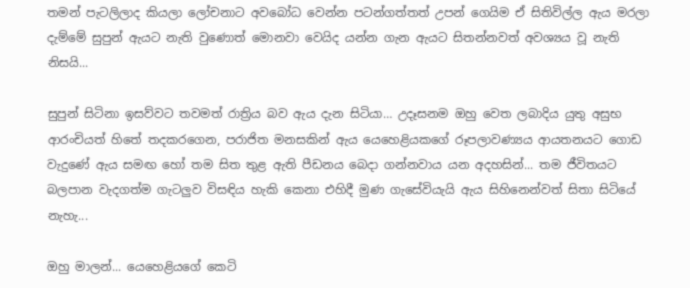තමන් පැටලිලාද කියලා ලෝචනාට අවබෝධ වෙන්න පටන්ගත්තත් උපන් ගෙයිම ඒ සිතිවිල්ල ඇය මරලා දැම්මේ සුපුන් ඇයට නැති වුණොත් මොනවා වෙයිද යන්න ගැන ඇයට සිතන්නවත් අවශ්‍යය වූ නැති නිසයි...

සුපුන් සිටිනා ඉසව්වට තවමත් රාත්‍රිය බව ඇය දැන සිටියා… උදෑසනම ඔහු වෙත ලබාදිය යුතු අසුභ ආරංචියත් හිතේ තදකරගෙන, පරාජිත මනසකින් ඇය යෙහෙළියකගේ රූපලාවණ්‍යය ආයතනයට ගොඩ වැදුණේ ඇය සමඟ හෝ තම සිත තුළ ඇති පීඩනය බෙදා ගන්නවාය යන අදහසින්... තම ජීවිතයට බලපාන වැදගත්ම ගැටලුව විසඳිය හැකි කෙනා එහිදී මුණ ගැසේවියැයි ඇය සිහිනෙන්වත් සිතා සිටියේ නැහැ...

ඔහු මාලන්... යෙහෙළියගේ කෙටි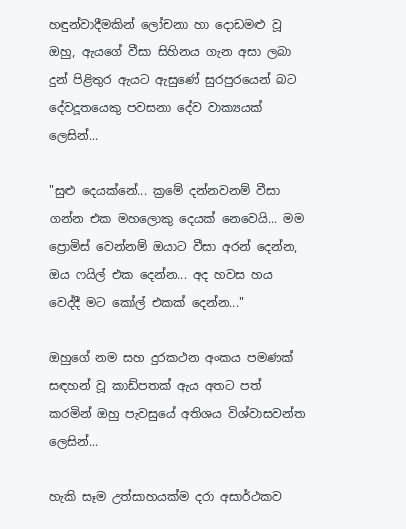හඳුන්වාදීමකින් ලෝචනා හා දොඩමළු වූ ඔහු, ඇයගේ වීසා සිහිනය ගැන අසා ලබා දුන් පිළිතුර ඇයට ඇසුණේ සුරපුරයෙන් බට දේවදූතයෙකු පවසනා දේව වාක්‍යයක් ලෙසින්...

"සුළු දෙයක්නේ... ක්‍රමේ දන්නවනම් වීසා ගන්න එක මහලොකු දෙයක් නෙවෙයි... මම ප්‍රොමිස් වෙන්නම් ඔයාට වීසා අරන් දෙන්න, ඔය ෆයිල් එක දෙන්න... අද හවස හය වෙද්දී මට කෝල් එකක් දෙන්න..."

ඔහුගේ නම සහ දුරකථන අංකය පමණක් සඳහන් වූ කාඩ්පතක් ඇය අතට පත් කරමින් ඔහු පැවසුයේ අතිශය විශ්වාසවන්ත ලෙසින්...

හැකි සෑම උත්සාහයක්ම දරා අසාර්ථකව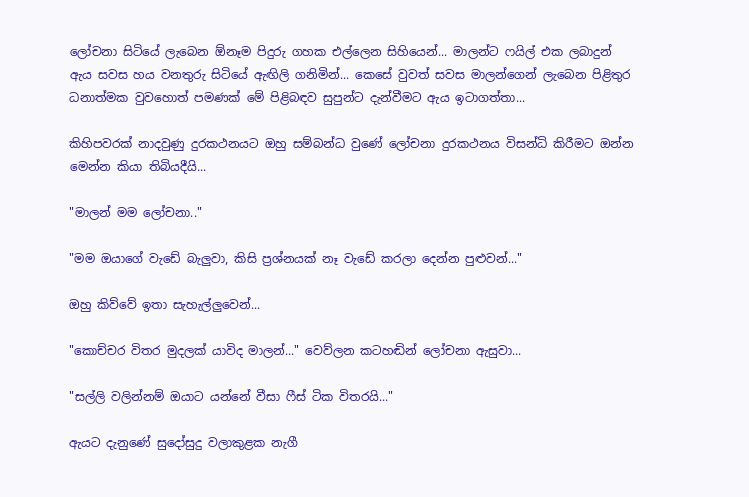ලෝචනා සිටියේ ලැබෙන ඕනෑම පිදුරු ගහක එල්ලෙන සිහියෙන්... මාලන්ට ෆයිල් එක ලබාදුන් ඇය සවස හය වනතුරු සිටියේ ඇඟිලි ගනිමින්... කෙසේ වුවත් සවස මාලන්ගෙන් ලැබෙන පිළිතුර ධනාත්මක වුවහොත් පමණක් මේ පිළිබඳව සුපුන්ට දැන්වීමට ඇය ඉටාගත්තා...

කිහිපවරක් නාදවුණු දුරකථනයට ඔහු සම්බන්ධ වුණේ ලෝචනා දුරකථනය විසන්ධි කිරීමට ඔන්න මෙන්න කියා තිබියදීයි...

"මාලන් මම ලෝචනා.."

"මම ඔයාගේ වැඩේ බැලුවා, කිසි ප්‍රශ්නයක් නෑ වැඩේ කරලා දෙන්න පුළුවන්..."

ඔහු කිව්වේ ඉතා සැහැල්ලුවෙන්...

"කොච්චර විතර මුදලක් යාවිද මාලන්..." වෙව්ලන කටහඬින් ලෝචනා ඇසුවා...

"සල්ලි වලින්නම් ඔයාට යන්නේ වීසා ෆීස් ටික විතරයි..."

ඇයට දැනුණේ සුදෝසුදු වලාකුළක නැගී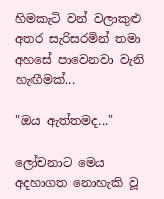හිමකැටි වන් වලාකුළු අතර සැරිසරමින් තමා අහසේ පාවෙනවා වැනි හැඟීමක්...

"ඔය ඇත්තමද..."

ලෝචනාට මෙය අදහාගත නොහැකි වූ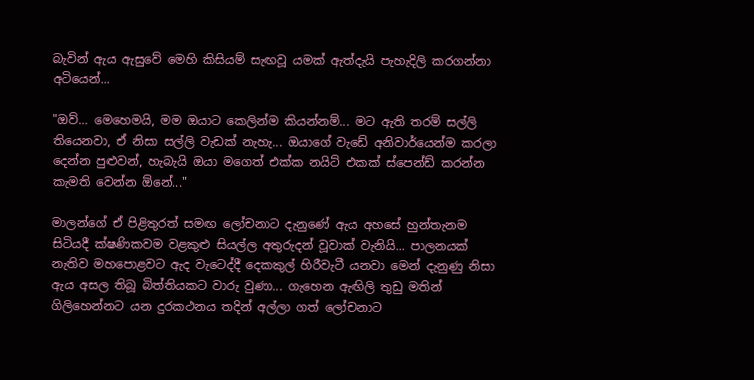බැවින් ඇය ඇසුවේ මෙහි කිසියම් සැඟවූ යමක් ඇත්දැයි පැහැදිලි කරගන්නා අටියෙන්...

"ඔව්… මෙහෙමයි, මම ඔයාට කෙලින්ම කියන්නම්... මට ඇති තරම් සල්ලි තියෙනවා, ඒ නිසා සල්ලි වැඩක් නැහැ... ඔයාගේ වැඩේ අනිවාර්යෙන්ම කරලා දෙන්න පුළුවන්, හැබැයි ඔයා මගෙත් එක්ක නයිට් එකක් ස්පෙන්ඩ් කරන්න කැමති වෙන්න ඕනේ..."

මාලන්ගේ ඒ පිළිතුරත් සමඟ ලෝචනාට දැනුණේ ඇය අහසේ හුන්තැනම සිටියදී ක්ෂණිකවම වළකුළු සියල්ල අතුරුදන් වූවාක් වැනියි... පාලනයක් නැතිව මහපොළවට ඇද වැටෙද්දී දෙකකුල් හිරීවැටී යනවා මෙන් දැනුණු නිසා ඇය අසල තිබූ බිත්තියකට වාරු වුණා... ගැහෙන ඇඟිලි තුඩු මතින් ගිලිහෙන්නට යන දුරකථනය තදින් අල්ලා ගත් ලෝචනාට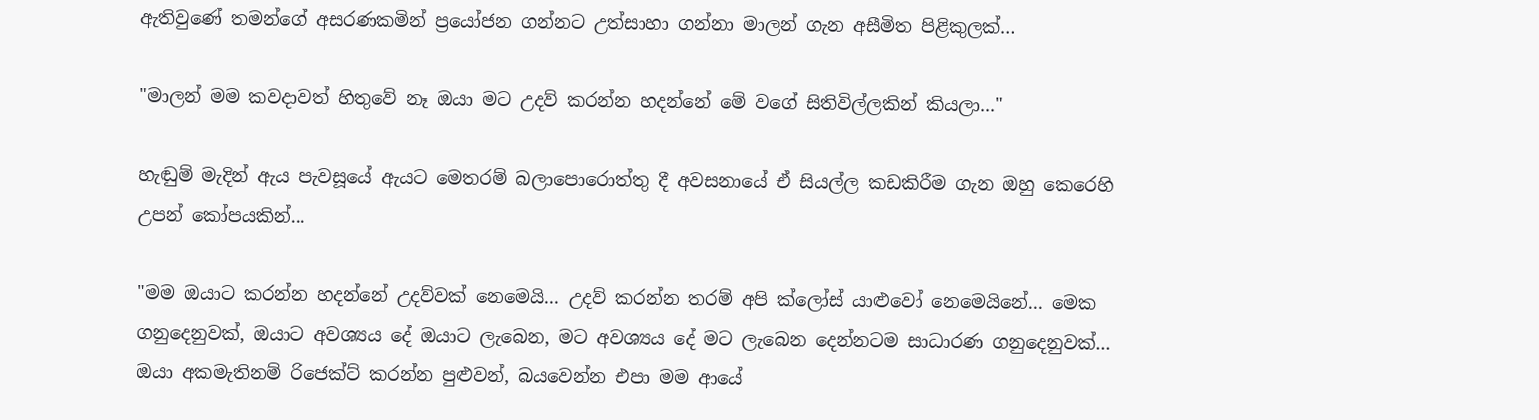ඇතිවුණේ තමන්ගේ අසරණකමින් ප්‍රයෝජන ගන්නට උත්සාහා ගන්නා මාලන් ගැන අසීමිත පිළිකුලක්…

"මාලන් මම කවදාවත් හිතුවේ නෑ ඔයා මට උදව් කරන්න හදන්නේ මේ වගේ සිතිවිල්ලකින් කියලා..."

හැඬුම් මැදින් ඇය පැවසූයේ ඇයට මෙතරම් බලාපොරොත්තු දී අවසනායේ ඒ සියල්ල කඩකිරීම ගැන ඔහු කෙරෙහි උපන් කෝපයකින්...

"මම ඔයාට කරන්න හදන්නේ උදව්වක් නෙමෙයි... උදව් කරන්න තරම් අපි ක්ලෝස් යාළුවෝ නෙමෙයිනේ... මෙක ගනුදෙනුවක්, ඔයාට අවශ්‍යය දේ ඔයාට ලැබෙන, මට අවශ්‍යය දේ මට ලැබෙන දෙන්නටම සාධාරණ ගනුදෙනුවක්... ඔයා අකමැතිනම් රිජෙක්ට් කරන්න පුළුවන්, බයවෙන්න එපා මම ආයේ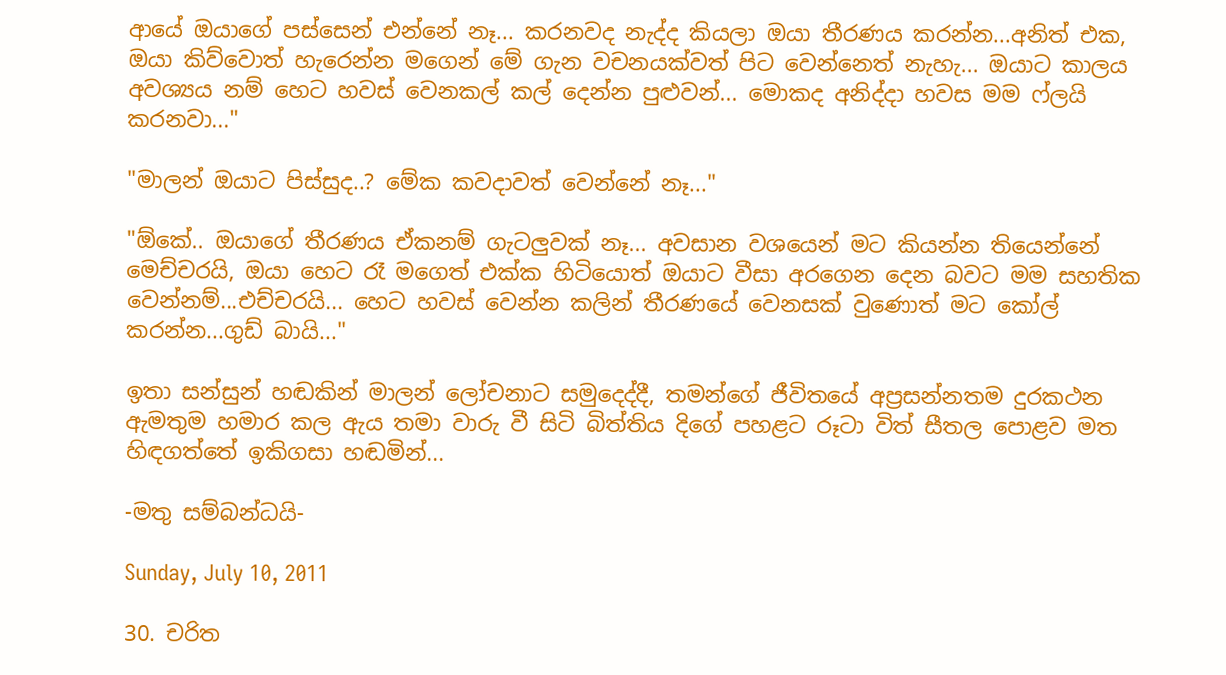ආයේ ඔයාගේ පස්සෙන් එන්නේ නෑ... කරනවද නැද්ද කියලා ඔයා තීරණය කරන්න...අනිත් එක, ඔයා කිව්වොත් හැරෙන්න මගෙන් මේ ගැන වචනයක්වත් පිට වෙන්නෙත් නැහැ... ඔයාට කාලය අවශ්‍යය නම් හෙට හවස් වෙනකල් කල් දෙන්න පුළුවන්... මොකද අනිද්දා හවස මම ෆ්ලයි කරනවා..."

"මාලන් ඔයාට පිස්සුද..? මේක කවදාවත් වෙන්නේ නෑ..."

"ඕකේ.. ඔයාගේ තීරණය ඒකනම් ගැටලුවක් නෑ... අවසාන වශයෙන් මට කියන්න තියෙන්නේ මෙච්චරයි, ඔයා හෙට රෑ මගෙත් එක්ක හිටියොත් ඔයාට වීසා අරගෙන දෙන බවට මම සහතික වෙන්නම්...එච්චරයි... හෙට හවස් වෙන්න කලින් තීරණයේ වෙනසක් වුණොත් මට කෝල් කරන්න...ගුඩ් බායි..."

ඉතා සන්සුන් හඬකින් මාලන් ලෝචනාට සමුදෙද්දී, තමන්ගේ ජීවිතයේ අප්‍රසන්නතම දුරකථන ඇමතුම හමාර කල ඇය තමා වාරු වී සිටි බිත්තිය දිගේ පහළට රූටා විත් සීතල පොළව මත හිඳගත්තේ ඉකිගසා හඬමින්...

-මතු සම්බන්ධයි-

Sunday, July 10, 2011

30. චරිත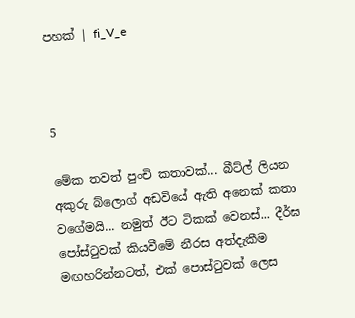පහක් | fi_V_e



5

මේක තවත් පුංචි කතාවක්... බීට්ල් ලියන අකුරු බ්ලොග් අඩවියේ ඇති අනෙක් කතා වගේමයි... නමුත් ඊට ටිකක් වෙනස්... දීර්ඝ පෝස්‍ටුවක් කියවීමේ නීරස අත්දැකීම මඟහරින්නටත්, එක් පොස්‍ටුවක් ලෙස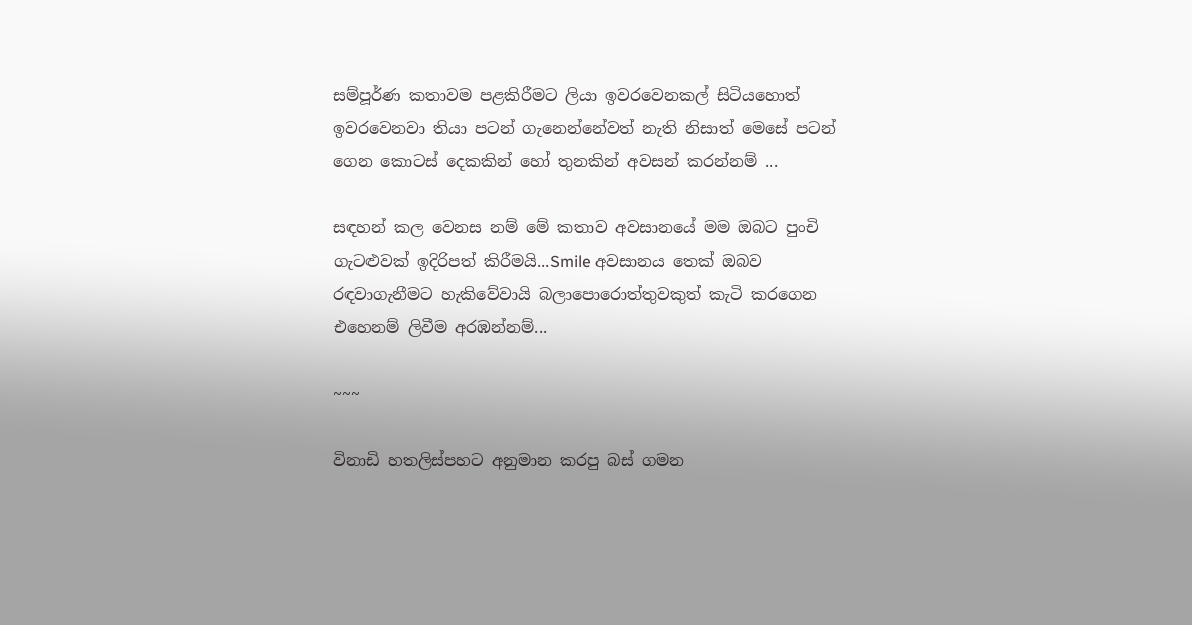සම්පූර්ණ කතාවම පළකිරීමට ලියා ඉවරවෙනකල් සිටියහොත් ඉවරවෙනවා තියා පටන් ගැනෙන්නේවත් නැති නිසාත් මෙසේ පටන් ගෙන කොටස් දෙකකින් හෝ තුනකින් අවසන් කරන්නම් ...

සඳහන් කල වෙනස නම් මේ කතාව අවසානයේ මම ඔබට පුංචි ගැටළුවක් ඉදිරිපත් කිරීමයි...Smile අවසානය තෙක් ඔබව රඳවාගැනීමට හැකිවේවායි බලාපොරොත්තුවකුත් කැටි කරගෙන එහෙනම් ලිවීම අරඹන්නම්...

~~~

විනාඩි හතලිස්පහට අනුමාන කරපු බස් ගමන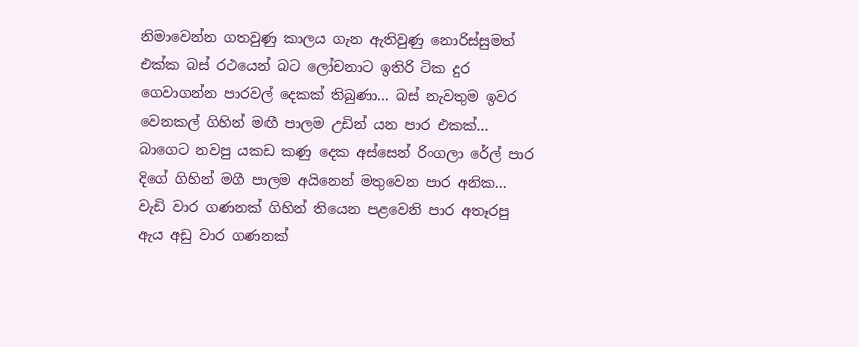නිමාවෙන්න ගතවුණු කාලය ගැන ඇතිවුණු නොරිස්සුමත් එක්ක බස් රථයෙන් බට ලෝචනාට ඉතිරි ටික දුර ගෙවාගන්න පාරවල් දෙකක් තිබුණා... බස් නැවතුම ඉවර වෙනකල් ගිහින් මඟී පාලම උඩින් යන පාර එකක්... බාගෙට නවපු යකඩ කණු දෙක අස්සෙන් රිංගලා රේල් පාර දිගේ ගිහින් මගී පාලම අයිනෙන් මතුවෙන පාර අනික... වැඩි වාර ගණනක් ගිහින් තියෙන පළවෙනි පාර අතෑරපු ඇය අඩු වාර ගණනක්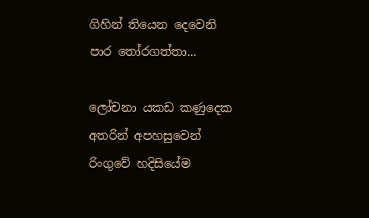ගිහින් තියෙන දෙවෙනි පාර ‍තෝරගත්තා...

ලෝචනා යකඩ කණුදෙක අතරින් අපහසුවෙන් රිංගුවේ හදිසියේම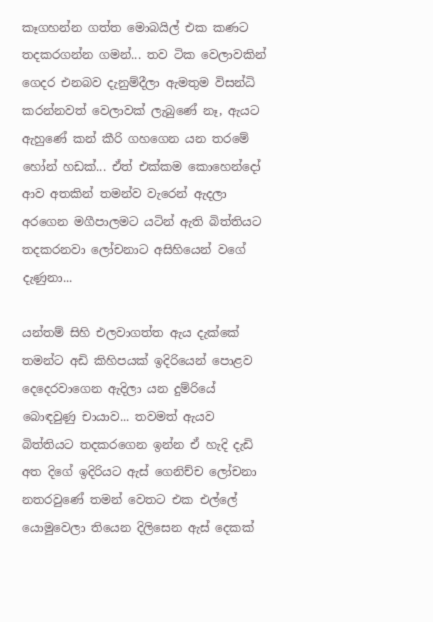කෑගහන්න ගත්ත මොබයිල් එක කණට තදකරගන්න ගමන්... තව ටික වෙලාවකින් ගෙදර එනබව දැනුම්දීලා ඇමතුම විසන්ධි කරන්නවත් වෙලාවක් ලැබුණේ නෑ, ඇයට ඇහුණේ කන් කීරි ගහගෙන යන තරමේ හෝන් හඩක්... ඒත් එක්කම කොහෙන්දෝ ආව අතකින් තමන්ව වැරෙන් ඇදලා අරගෙන මගීපාලමට යටින් ඇති බිත්තියට තදකරනවා ලෝචනාට අසිහියෙන් වගේ දැණුනා...

යන්තම් සිහි එලවාගත්ත ඇය දැක්කේ තමන්ට අඩි කිහිපයක් ඉදිරියෙන් පොළව දෙදෙරවාගෙන ඇදිලා යන දුම්රියේ බොඳවුණු චායාව... තවමත් ඇයව බිත්තියට තදකරගෙන ඉන්න ඒ හැදි දැඩි අත දිගේ ඉදිරියට ඇස් ගෙනිච්ච ලෝචනා නතරවුණේ තමන් වෙතට එක එල්ලේ යොමුවෙලා තියෙන දිලිසෙන ඇස් දෙකක්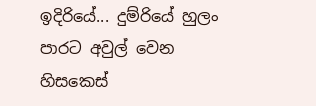ඉදිරියේ... දුම්රියේ හුලං පාරට අවුල් වෙන හිසකෙස්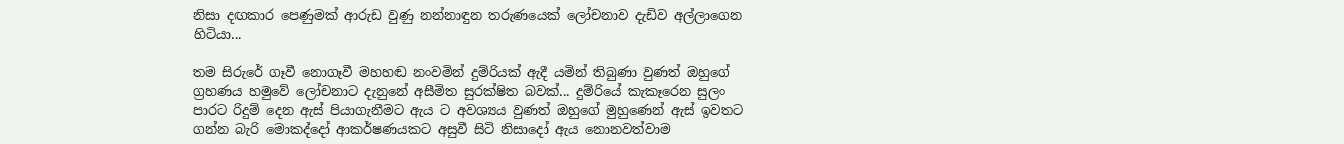නිසා දඟකාර පෙණුමක් ආරුඩ වුණු නන්නාඳුන තරුණයෙක් ලෝචනාව දැඩිව අල්ලාගෙන හිටියා...

තම සිරුරේ ගෑවී නොගෑවී මහහඬ නංවමින් දුම්රියක් ඇදී යමින් තිබුණා වුණත් ඔහුගේ ග්‍රහණය හමුවේ ලෝචනාට දැනුනේ අසීමිත සුරක්ෂිත බවක්... දුම්රියේ කැකෑරෙන සුලං පාරට රිදුම් දෙන ඇස් පියාගැනීමට ඇය ට අවශ්‍යය වුණත් ඔහුගේ මුහුණෙන් ඇස් ඉවතට ගන්න බැරි මොකද්දෝ ආකර්ෂණයකට අසුවී සිටි නිසාදෝ ඇය නොනවත්වාම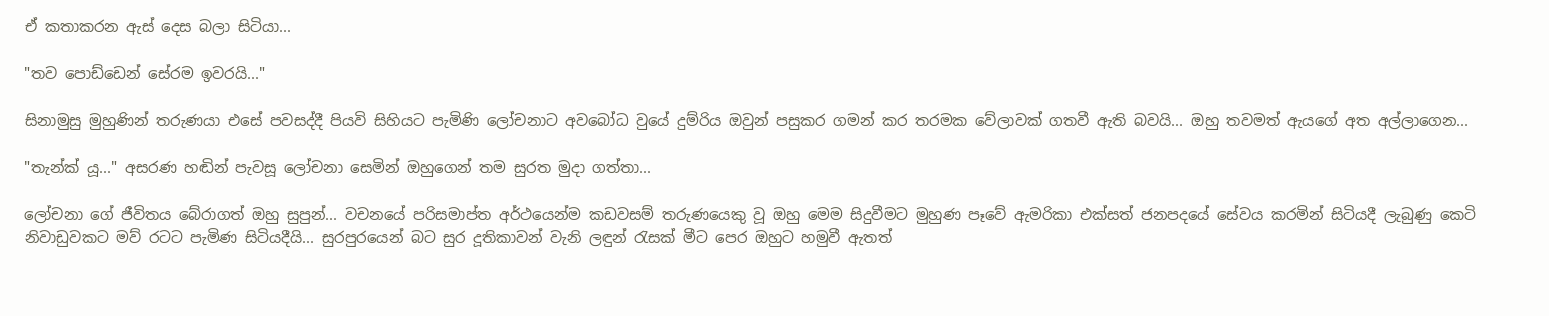ඒ කතාකරන ඇස් දෙස බලා සිටියා...

"තව පොඩ්ඩෙන් සේරම ඉවරයි..."

සිනාමුසු මුහුණින් තරුණයා එසේ පවසද්දී පියවි සිහියට පැමිණි ලෝචනාට අවබෝධ වුයේ දුම්රිය ඔවුන් පසුකර ගමන් කර තරමක වේලාවක් ගතවී ඇති බවයි... ඔහු තවමත් ඇයගේ අත අල්ලාගෙන...

"තැන්ක් යූ..." අසරණ හඬින් පැවසූ ලෝචනා සෙමින් ඔහුගෙන් තම සුරත මුදා ගත්තා...

ලෝචනා ගේ ජීවිතය බේරාගත් ඔහු සුපුන්... වචනයේ පරිසමාප්ත අර්ථයෙන්ම කඩවසම් තරුණයෙකු වූ ඔහු මෙම සිදුවීමට මුහුණ පෑවේ ඇමරිකා එක්සත් ජනපදයේ සේවය කරමින් සිටියදී ලැබුණු කෙටි නිවාඩුවකට මව් රටට පැමිණ සිටියදීයි... සුරපුරයෙන් බට සුර දූතිකාවන් වැනි ලඳුන් ‍රැසක් මීට පෙර ඔහුට හමුවී ඇතත්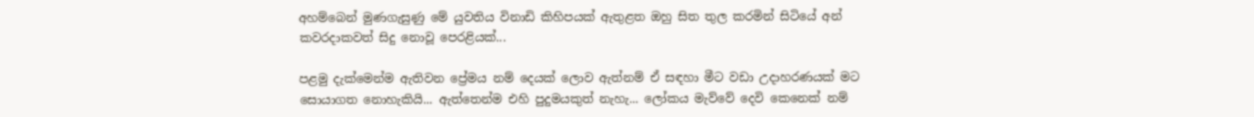අහම්බෙන් මුණගැසුණු මේ යුවතිය විනාඩි කිහිපයක් ඇතුළත ඔහු සිත තුල කරමින් සිටියේ අන් කවරදාකවත් සිදු නොවූ පෙරළියක්...

පළමු දැක්මෙන්ම ඇතිවන ප්‍රේමය නම් දෙයක් ලොව ඇත්නම් ඒ සඳහා මීට වඩා උදාහරණයක් මට සොයාගත නොහැකියි... ඇත්තෙන්ම එහි පුදුමයකුත් නැහැ... ලෝකය මැව්වේ දෙවි කෙනෙක් නම්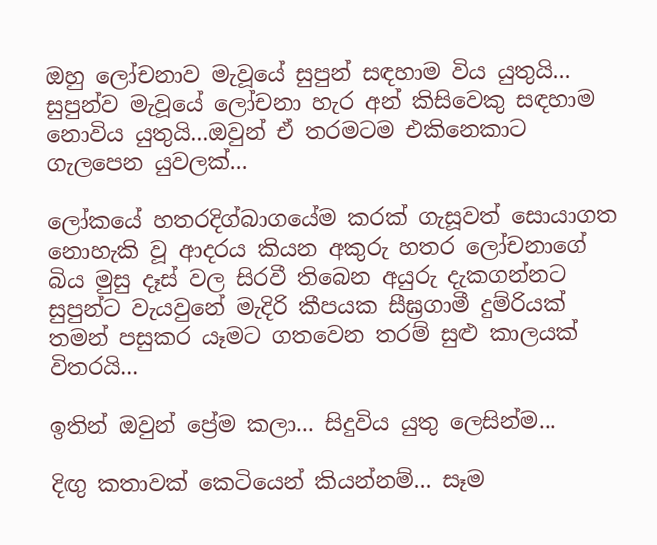ඔහු ලෝචනාව මැවූයේ සුපුන් සඳහාම විය යුතුයි... සුපුන්ව මැවූයේ ලෝචනා හැර අන් කිසිවෙකු සඳහාම නොවිය යුතුයි...ඔවුන් ඒ තරමටම එකිනෙකාට ගැලපෙන යුවලක්...

ලෝකයේ හතරදිග්බාගයේම කරක් ගැසූවත් සොයාගත නොහැකි වූ ආදරය කියන අකුරු හතර ලෝචනාගේ බිය මුසු දෑස් වල සිරවී තිබෙන අයුරු දැකගන්නට සුපුන්ට වැයවුනේ මැදිරි කීපයක සීඝ්‍රගාමී දුම්රියක් තමන් පසුකර යෑමට ගතවෙන තරම් සුළු කාලයක් විතරයි...

ඉතින් ඔවුන් ප්‍රේම කලා... සිදුවිය යුතු ලෙසින්ම...

දිඟු කතාවක් කෙටියෙන් කියන්නම්... සෑම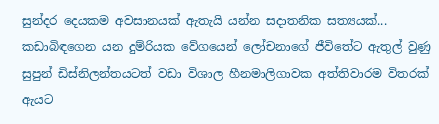සුන්දර දෙයකම අවසානයක් ඇතැයි යන්න සදාතනික සත්‍යයක්... කඩාබිඳගෙන යන දුම්රියක වේගයෙන් ලෝචනාගේ ජීවිතේට ඇතුල් වුණු සුපුන් ඩිස්නිලන්තයටත් වඩා විශාල හීනමාලිගාවක අත්තිවාරම විතරක් ඇයට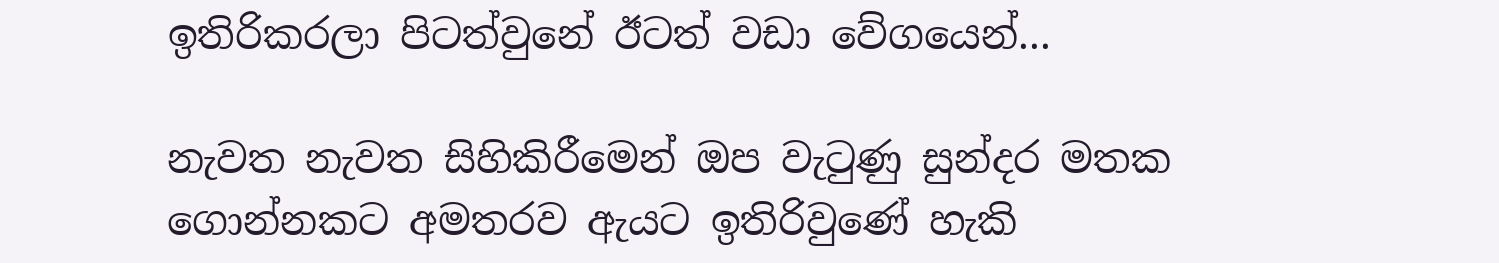ඉතිරිකරලා පිටත්වුනේ ඊටත් වඩා වේගයෙන්...

නැවත නැවත සිහිකිරීමෙන් ඔප වැ‍ටුණු සුන්දර මතක ගොන්නකට අමතරව ඇයට ඉතිරිවුණේ හැකි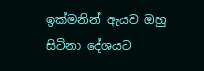ඉක්මනින් ඇයව ඔහු සිටිනා දේශයට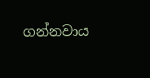ගන්නවාය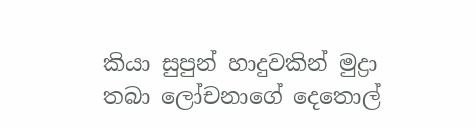කියා සුපුන් හාදුවකින් මුද්‍රා තබා ලෝචනාගේ දෙතොල්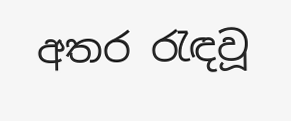අතර ‍රැඳවූ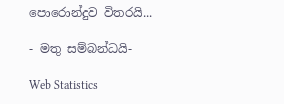පොරොන්දුව විතරයි...

- මතු සම්බන්ධයි-

Web Statistics